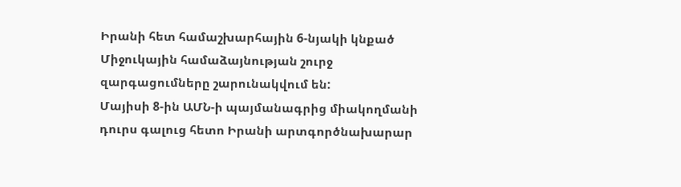Իրանի հետ համաշխարհային 6-նյակի կնքած Միջուկային համաձայնության շուրջ զարգացումները շարունակվում են:
Մայիսի 8-ին ԱՄՆ-ի պայմանագրից միակողմանի դուրս գալուց հետո Իրանի արտգործնախարար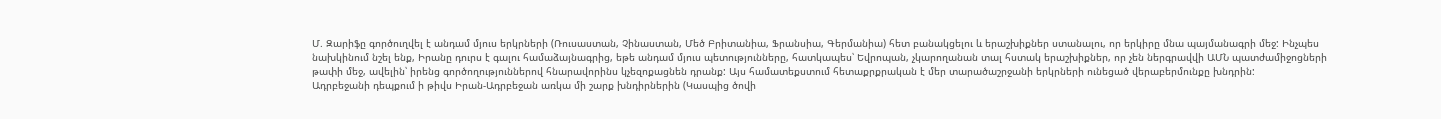Մ. Զարիֆը գործուղվել է անդամ մյուս երկրների (Ռուսաստան, Չինաստան, Մեծ Բրիտանիա, Ֆրանսիա, Գերմանիա) հետ բանակցելու և երաշխիքներ ստանալու, որ երկիրը մնա պայմանագրի մեջ: Ինչպես նախկինում նշել ենք, Իրանը դուրս է գալու համաձայնագրից, եթե անդամ մյուս պետությունները, հատկապես՝ Եվրոպան, չկարողանան տալ հստակ երաշխիքներ, որ չեն ներգրավվի ԱՄՆ պատժամիջոցների թափի մեջ, ավելին՝ իրենց գործողություններով հնարավորինս կչեզոքացնեն դրանք: Այս համատեքստում հետաքրքրական է մեր տարածաշրջանի երկրների ունեցած վերաբերմունքը խնդրին:
Ադրբեջանի դեպքում ի թիվս Իրան-Ադրբեջան առկա մի շարք խնդիրներին (Կասպից ծովի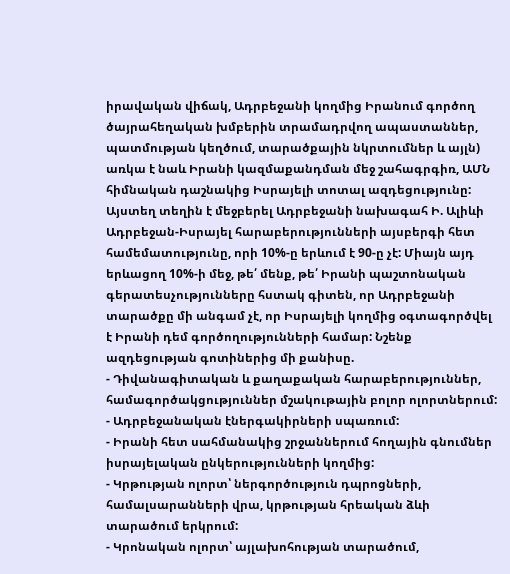իրավական վիճակ, Ադրբեջանի կողմից Իրանում գործող ծայրահեղական խմբերին տրամադրվող ապաստաններ, պատմության կեղծում, տարածքային նկրտումներ և այլն) առկա է նաև Իրանի կազմաքանդման մեջ շահագրգիռ, ԱՄՆ հիմնական դաշնակից Իսրայելի տոտալ ազդեցությունը: Այստեղ տեղին է մեջբերել Ադրբեջանի նախագահ Ի. Ալիևի Ադրբեջան-Իսրայել հարաբերությունների այսբերգի հետ համեմատությունը, որի 10%-ը երևում է 90-ը չէ: Միայն այդ երևացող 10%-ի մեջ, թե՛ մենք, թե՛ Իրանի պաշտոնական գերատեսչությունները հստակ գիտեն, որ Ադրբեջանի տարածքը մի անգամ չէ, որ Իսրայելի կողմից օգտագործվել է Իրանի դեմ գործողությունների համար: Նշենք ազդեցության գոտիներից մի քանիսը.
- Դիվանագիտական և քաղաքական հարաբերություններ, համագործակցություններ մշակութային բոլոր ոլորտներում:
- Ադրբեջանական էներգակիրների սպառում:
- Իրանի հետ սահմանակից շրջաններում հողային գնումներ իսրայելական ընկերությունների կողմից:
- Կրթության ոլորտ՝ ներգործություն դպրոցների, համալսարանների վրա, կրթության հրեական ձևի տարածում երկրում:
- Կրոնական ոլորտ՝ այլախոհության տարածում,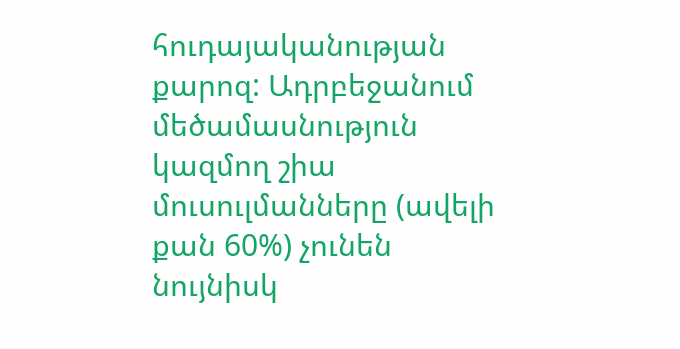հուդայականության քարոզ: Ադրբեջանում մեծամասնություն կազմող շիա մուսուլմանները (ավելի քան 60%) չունեն նույնիսկ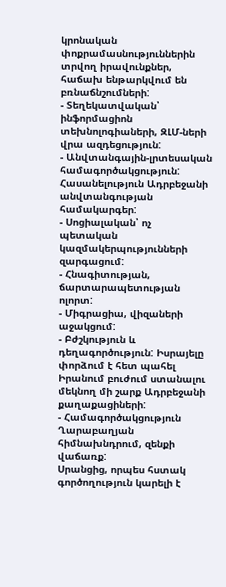կրոնական փոքրամասնություններին տրվող իրավունքներ, հաճախ ենթարկվում են բռնաճնշումների:
- Տեղեկատվական՝ ինֆորմացիոն տեխնոլոգիաների, ԶԼՄ-ների վրա ազդեցություն:
- Անվտանգային-լրտեսական համագործակցություն: Հասանելություն Ադրբեջանի անվտանգության համակարգեր:
- Սոցիալական՝ ոչ պետական կազմակերպությունների զարգացում:
- Հնագիտության, ճարտարապետության ոլորտ:
- Միգրացիա, վիզաների աջակցում:
- Բժշկություն և դեղագործություն: Իսրայելը փորձում է հետ պահել Իրանում բուժում ստանալու մեկնող մի շարք Ադրբեջանի քաղաքացիների:
- Համագործակցություն Ղարաբաղյան հիմնախնդրում, զենքի վաճառք:
Սրանցից, որպես հստակ գործողություն կարելի է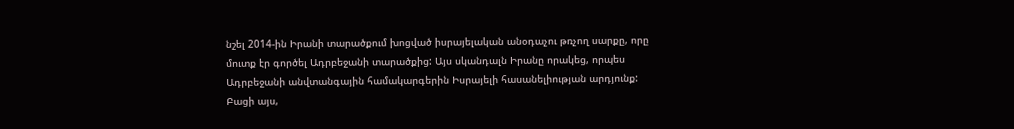նշել 2014-ին Իրանի տարածքում խոցված իսրայելական անօդաչու թռչող սարքը, որը մուտք էր գործել Ադրբեջանի տարածքից: Այս սկանդալն Իրանը որակեց, որպես Ադրբեջանի անվտանգային համակարգերին Իսրայելի հասանելիության արդյունք: Բացի այս,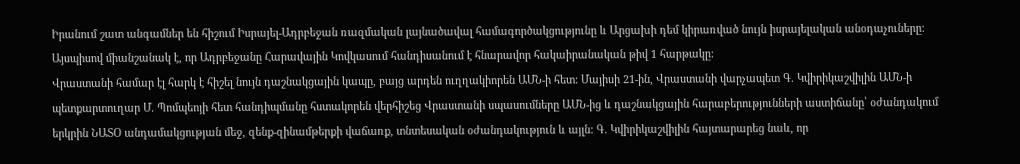Իրանում շատ անգամներ են հիշում Իսրայել-Ադրբեջան ռազմական լայնածավալ համագործակցությունը և Արցախի դեմ կիրառված նույն իսրայելական անօդաչուները: Այսպիսով միանշանակ է, որ Ադրբեջանը Հարավային Կովկասում հանդիսանում է հնարավոր հակաիրանական թիվ 1 հարթակը:
Վրաստանի համար էլ հարկ է հիշել նույն դաշնակցային կապը, բայց արդեն ուղղակիորեն ԱՄՆ-ի հետ: Մայիսի 21-ին, Վրաստանի վարչապետ Գ. Կվիրիկաշվիլին ԱՄՆ-ի պետքարտուղար Մ. Պոմպեոյի հետ հանդիպմանը հստակորեն վերհիշեց Վրաստանի սպասումները ԱՄՆ-ից և դաշնակցային հարաբերությունների աստիճանը՝ օժանդակում երկրին ՆԱՏՕ անդամակցության մեջ, զենք-զինամթերքի վաճառք, տնտեսական օժանդակություն և այլն: Գ. Կվիրիկաշվիլին հայտարարեց նաև, որ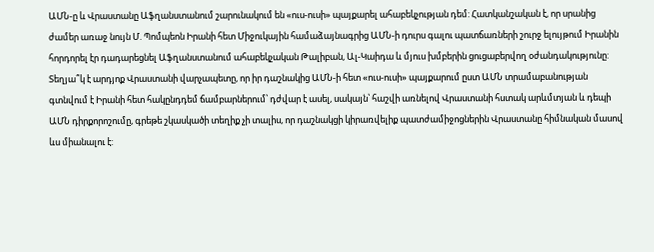ԱՄՆ-ը և Վրաստանը Աֆղանստանում շարունակում են «ուս-ուսի» պայքարել ահաբեկչության դեմ: Հատկանշական է, որ սրանից ժամեր առաջ նույն Մ. Պոմպեոն Իրանի հետ Միջուկային համաձայնագրից ԱՄՆ-ի դուրս գալու պատճառների շուրջ ելույթում Իրանին հորդորել էր դադարեցնել Աֆղանստանում ահաբեկչական Թալիբան, Ալ-Կաիդա և մյուս խմբերին ցուցաբերվող օժանդակությունը: Տեղյա՞կ է արդյոք Վրաստանի վարչապետը, որ իր դաշնակից ԱՄՆ-ի հետ «ուս-ուսի» պայքարում ըստ ԱՄՆ տրամաբանության գտնվում է Իրանի հետ հակընդդեմ ճամբարներում՝ դժվար է ասել, սակայն՝ հաշվի առնելով Վրաստանի հստակ արևմտյան և դեպի ԱՄՆ դիրքորոշումը, գրեթե շկասկածի տեղիք չի տալիս, որ դաշնակցի կիրառվելիք պատժամիջոցներին Վրաստանը հիմնական մասով ևս միանալու է: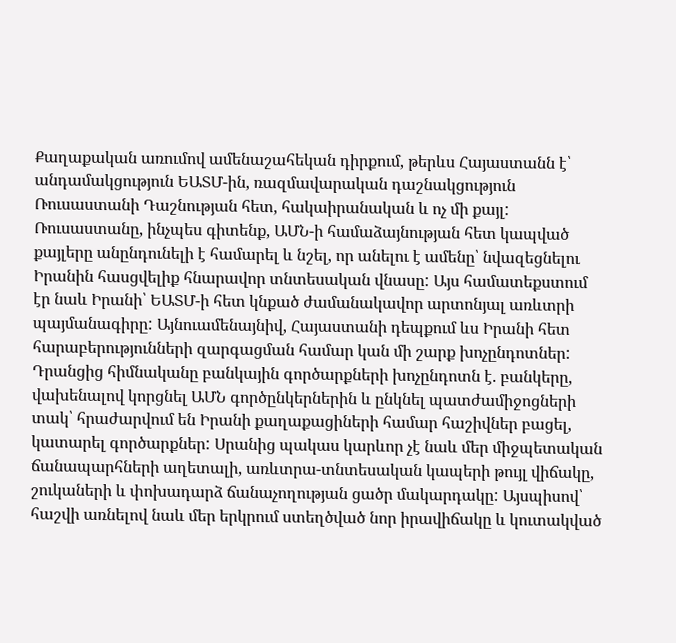Քաղաքական առումով ամենաշահեկան դիրքում, թերևս Հայաստանն է՝ անդամակցություն ԵԱՏՄ-ին, ռազմավարական դաշնակցություն Ռուսաստանի Դաշնության հետ, հակաիրանական և ոչ մի քայլ: Ռուսաստանը, ինչպես գիտենք, ԱՄՆ-ի համաձայնության հետ կապված քայլերը անընդունելի է համարել և նշել, որ անելու է ամենը՝ նվազեցնելու Իրանին հասցվելիք հնարավոր տնտեսական վնասը: Այս համատեքստում էր նաև Իրանի՝ ԵԱՏՄ-ի հետ կնքած ժամանակավոր արտոնյալ առևտրի պայմանագիրը: Այնուամենայնիվ, Հայաստանի դեպքում ևս Իրանի հետ հարաբերությունների զարգացման համար կան մի շարք խոչընդոտներ: Դրանցից հիմնականը բանկային գործարքների խոչընդոտն է. բանկերը, վախենալով կորցնել ԱՄՆ գործընկերներին և ընկնել պատժամիջոցների տակ՝ հրաժարվում են Իրանի քաղաքացիների համար հաշիվներ բացել, կատարել գործարքներ: Սրանից պակաս կարևոր չէ նաև մեր միջպետական ճանապարհների աղետալի, առևտրա-տնտեսական կապերի թույլ վիճակը, շուկաների և փոխադարձ ճանաչողության ցածր մակարդակը: Այսպիսով՝ հաշվի առնելով նաև մեր երկրում ստեղծված նոր իրավիճակը և կուտակված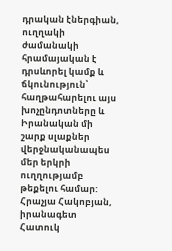դրական էներգիան, ուղղակի ժամանակի հրամայական է դրսևորել կամք և ճկունություն՝ հաղթահարելու այս խոչընդոտները և Իրանական մի շարք սլաքներ վերջնականապես մեր երկրի ուղղությամբ թեքելու համար:
Հրաչյա Հակոբյան, իրանագետ
Հատուկ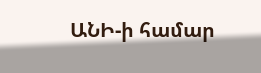ԱՆԻ-ի համար